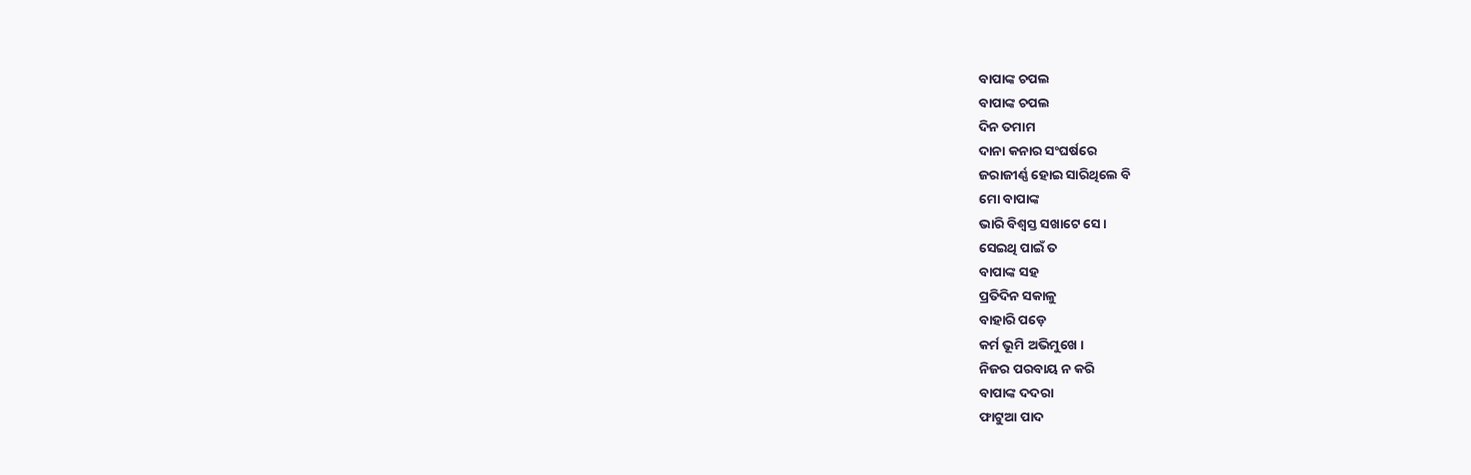ବାପାଙ୍କ ଚପଲ
ବାପାଙ୍କ ଚପଲ
ଦିନ ତମାମ
ଦାନା କନାର ସଂଘର୍ଷରେ
ଜରାଜୀର୍ଣ୍ଣ ହୋଇ ସାରିଥିଲେ ବି
ମୋ ବାପାଙ୍କ
ଭାରି ବିଶ୍ଵସ୍ତ ସଖାଟେ ସେ ।
ସେଇଥି ପାଇଁ ତ
ବାପାଙ୍କ ସହ
ପ୍ରତିଦିନ ସକାଳୁ
ବାହାରି ପଡ଼େ
କର୍ମ ଭୂମି ଅଭିମୁଖେ ।
ନିଜର ପରବାୟ ନ କରି
ବାପାଙ୍କ ଦଦରା
ଫାଟୁଆ ପାଦ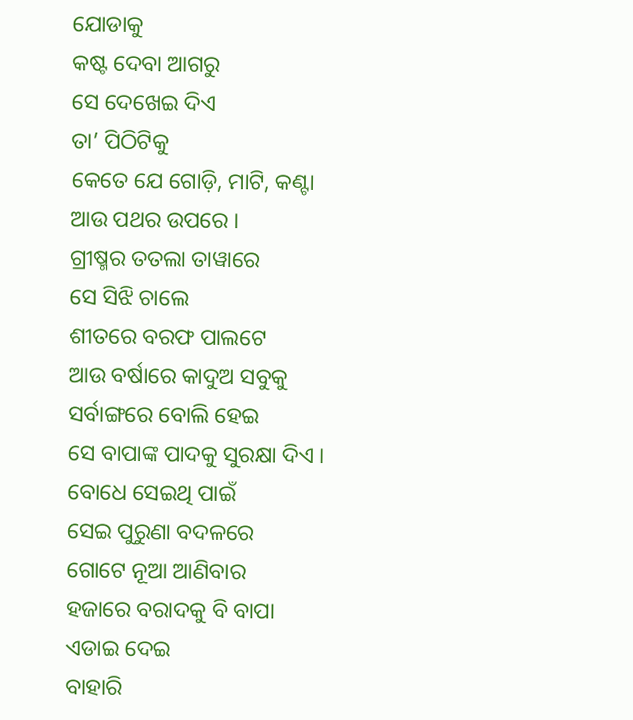ଯୋଡାକୁ
କଷ୍ଟ ଦେବା ଆଗରୁ
ସେ ଦେଖେଇ ଦିଏ
ତା’ ପିଠିଟିକୁ
କେତେ ଯେ ଗୋଡ଼ି, ମାଟି, କଣ୍ଟା
ଆଉ ପଥର ଉପରେ ।
ଗ୍ରୀଷ୍ମର ତତଲା ତାୱାରେ
ସେ ସିଝି ଚାଲେ
ଶୀତରେ ବରଫ ପାଲଟେ
ଆଉ ବର୍ଷାରେ କାଦୁଅ ସବୁକୁ
ସର୍ବାଙ୍ଗରେ ବୋଲି ହେଇ
ସେ ବାପାଙ୍କ ପାଦକୁ ସୁରକ୍ଷା ଦିଏ ।
ବୋଧେ ସେଇଥି ପାଇଁ
ସେଇ ପୁରୁଣା ବଦଳରେ
ଗୋଟେ ନୂଆ ଆଣିବାର
ହଜାରେ ବରାଦକୁ ବି ବାପା
ଏଡାଇ ଦେଇ
ବାହାରି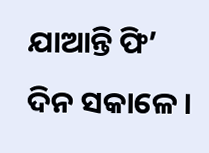ଯାଆନ୍ତି ଫି’ ଦିନ ସକାଳେ ।